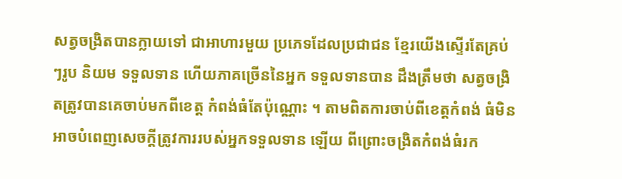សត្វចង្រិតបានក្លាយទៅ ជាអាហារមួយ ប្រភេទដែលប្រជាជន ខ្មែរយើងស្ទើរតែគ្រប់ៗរូប និយម ទទួលទាន ហើយភាគច្រើននៃអ្នក ទទួលទានបាន ដឹងត្រឹមថា សត្វចង្រិតត្រូវបានគេចាប់មកពីខេត្ត កំពង់ធំតែប៉ុណ្ណោះ ។ តាមពិតការចាប់ពីខេត្តកំពង់ ធំមិនអាចបំពេញសេចក្តីត្រូវការរបស់អ្នកទទួលទាន ឡើយ ពីព្រោះចង្រិតកំពង់ធំរក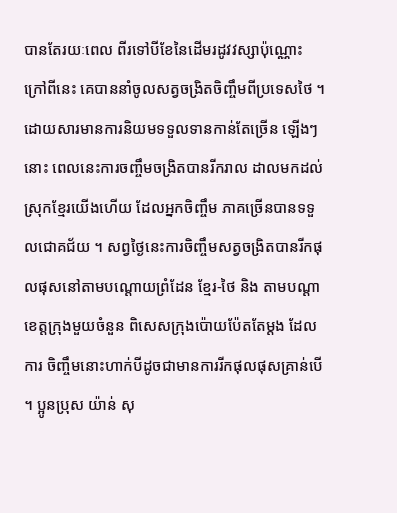បានតែរយៈពេល ពីរទៅបីខែនៃដើមរដូវវស្សាប៉ុណ្ណោះ ក្រៅពីនេះ គេបាននាំចូលសត្វចង្រិតចិញ្ចឹមពីប្រទេសថៃ ។ ដោយសារមានការនិយមទទួលទានកាន់តែច្រើន ឡើងៗនោះ ពេលនេះការចញ្ចឹមចង្រិតបានរីករាល ដាលមកដល់ស្រុកខ្មែរយើងហើយ ដែលអ្នកចិញ្ចឹម ភាគច្រើនបានទទួលជោគជ័យ ។ សព្វថ្ងៃនេះការចិញ្ចឹមសត្វចង្រិតបានរីកផុលផុសនៅតាមបណ្តោយព្រំដែន ខ្មែរ-ថៃ និង តាមបណ្តាខេត្តក្រុងមួយចំនួន ពិសេសក្រុងប៉ោយប៉ែតតែម្តង ដែលការ ចិញ្ចឹមនោះហាក់បីដូចជាមានការរីកផុលផុសគ្រាន់បើ ។ ប្អូនប្រុស យ៉ាន់ សុ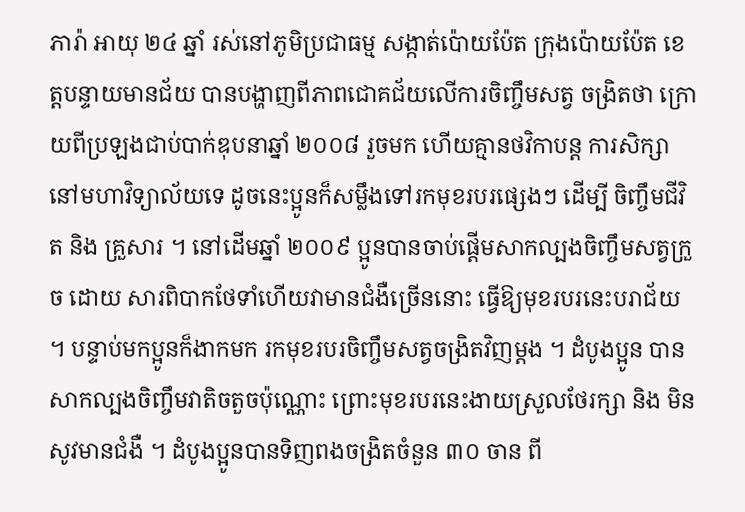ភារ៉ា អាយុ ២៤ ឆ្នាំ រស់នៅភូមិប្រជាធម្ម សង្កាត់ប៉ោយប៉ែត ក្រុងប៉ោយប៉ែត ខេត្តបន្ទាយមានជ័យ បានបង្ហាញពីភាពជោគជ័យលើការចិញ្ចឹមសត្វ ចង្រិតថា ក្រោយពីប្រឡងជាប់បាក់ឌុបនាឆ្នាំ ២០០៨ រួចមក ហើយគ្មានថវិកាបន្ត ការសិក្សានៅមហាវិទ្យាល័យទេ ដូចនេះប្អូនក៏សម្លឹងទៅរកមុខរបរផ្សេងៗ ដើម្បី ចិញ្ចឹមជីវិត និង គ្រួសារ ។ នៅដើមឆ្នាំ ២០០៩ ប្អូនបានចាប់ផ្តើមសាកល្បងចិញ្ចឹមសត្វក្រួច ដោយ សារពិបាកថែទាំហើយវាមានជំងឺច្រើននោះ ធ្វើឱ្យមុខរបរនេះបរាជ័យ ។ បន្ទាប់មកប្អូនក៏ងាកមក រកមុខរបរចិញ្ចឹមសត្វចង្រិតវិញម្តង ។ ដំបូងប្អូន បានសាកល្បងចិញ្ចឹមវាតិចតួចប៉ុណ្ណោះ ព្រោះមុខរបរនេះងាយស្រួលថែរក្សា និង មិនសូវមានជំងឺ ។ ដំបូងប្អូនបានទិញពងចង្រិតចំនួន ៣០ ចាន ពី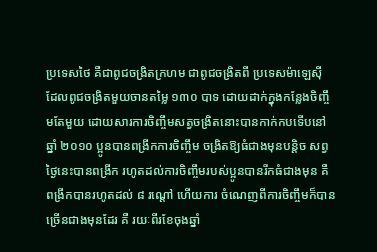ប្រទេសថៃ គឺជាពូជចង្រិតក្រហម ជាពូជចង្រិតពី ប្រទេសម៉ាឡេស៊ី ដែលពូជចង្រិតមួយចានតម្លៃ ១៣០ បាទ ដោយដាក់ក្នុងកន្លែងចិញ្ចឹមតែមួយ ដោយសារការចិញ្ចឹមសត្វចង្រិតនោះបានកាក់កបទើបនៅឆ្នាំ ២០១០ ប្អូនបានពង្រីកការចិញ្ចឹម ចង្រិតឱ្យធំជាងមុនបន្តិច សព្វថ្ងៃនេះបានពង្រីក រហូតដល់ការចិញ្ចឹមរបស់ប្អូនបានរីកធំជាងមុន គឺពង្រីកបានរហូតដល់ ៨ រណ្តៅ ហើយការ ចំណេញពីការចិញ្ចឹមក៏បានច្រើនជាងមុនដែរ គឺ រយៈពីរខែចុងឆ្នាំ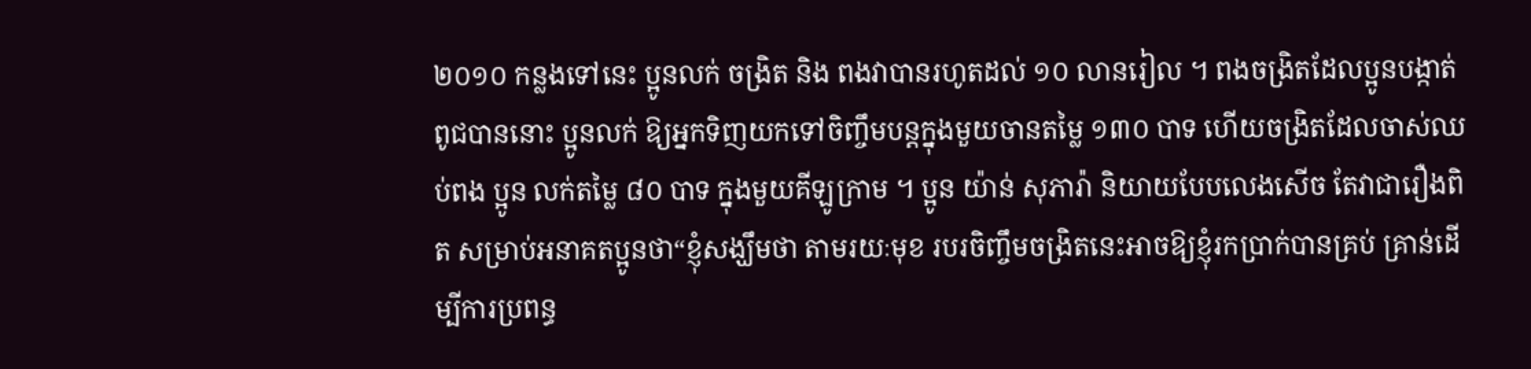២០១០ កន្លងទៅនេះ ប្អូនលក់ ចង្រិត និង ពងវាបានរហូតដល់ ១០ លានរៀល ។ ពងចង្រិតដែលប្អូនបង្កាត់ពូជបាននោះ ប្អូនលក់ ឱ្យអ្នកទិញយកទៅចិញ្ចឹមបន្តក្នុងមួយចានតម្លៃ ១៣០ បាទ ហើយចង្រិតដែលចាស់ឈប់ពង ប្អូន លក់តម្លៃ ៨០ បាទ ក្នុងមួយគីឡូក្រាម ។ ប្អូន យ៉ាន់ សុភារ៉ា និយាយបែបលេងសើច តែវាជារឿងពិត សម្រាប់អនាគតប្អូនថា“ខ្ញុំសង្ឃឹមថា តាមរយៈមុខ របរចិញ្ចឹមចង្រិតនេះអាចឱ្យខ្ញុំរកប្រាក់បានគ្រប់ គ្រាន់ដើម្បីការប្រពន្ធ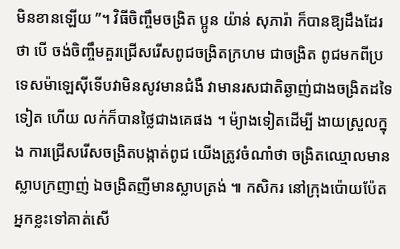មិនខានឡើយ ”។ វិធីចិញ្ចឹមចង្រិត ប្អូន យ៉ាន់ សុភារ៉ា ក៏បានឱ្យដឹងដែរថា បើ ចង់ចិញ្ចឹមគួរជ្រើសរើសពូជចង្រិតក្រហម ជាចង្រិត ពូជមកពីប្រទេសម៉ាឡេស៊ីទើបវាមិនសូវមានជំងឺ វាមានរសជាតិឆ្ងាញ់ជាងចង្រិតដទៃទៀត ហើយ លក់ក៏បានថ្លៃជាងគេផង ។ ម៉្យាងទៀតដើម្បី ងាយស្រួលក្នុង ការជ្រើសរើសចង្រិតបង្កាត់ពូជ យើងត្រូវចំណាំថា ចង្រិតឈ្មោលមានស្លាបក្រញាញ់ ឯចង្រិតញីមានស្លាបត្រង់ ៕ កសិករ នៅក្រុងប៉ោយប៉ែត អ្នកខ្លះទៅគាត់សើ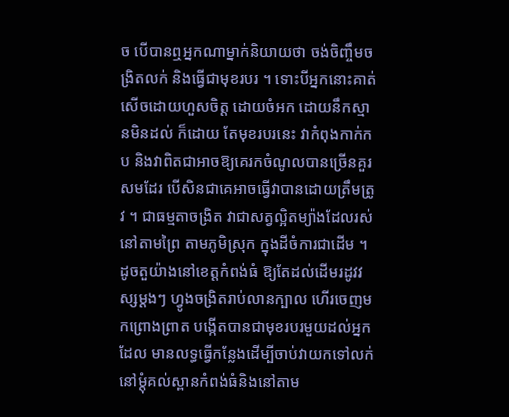ច បើបានឮអ្នកណាម្នាក់និយាយថា ចង់ចិញ្ចឹមចង្រិតលក់ និងធ្វើជាមុខរបរ ។ ទោះបីអ្នកនោះគាត់សើចដោយហួសចិត្ដ ដោយចំអក ដោយនឹកស្មានមិនដល់ ក៏ដោយ តែមុខរបរនេះ វាកំពុងកាក់កប និងវាពិតជាអាចឱ្យគេរកចំណូលបានច្រើនគួរសមដែរ បើសិនជាគេអាចធ្វើវាបានដោយត្រឹមត្រូវ ។ ជាធម្មតាចង្រិត វាជាសត្វល្អិតម្យ៉ាងដែលរស់នៅតាមព្រៃ តាមភូមិស្រុក ក្នុងដីចំការជាដើម ។ ដូចតួយ៉ាងនៅខេត្ដកំពង់ធំ ឱ្យតែដល់ដើមរដូវវស្សម្ដងៗ ហ្វូងចង្រិតរាប់លានក្បាល ហើរចេញមកព្រោងព្រាត បង្កើតបានជាមុខរបរមួយដល់អ្នកដែល មានលទ្ធធ្វើកន្លែងដើម្បីចាប់វាយកទៅលក់ នៅម្ដុំគល់ស្ពានកំពង់ធំនិងនៅតាម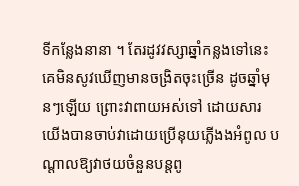ទីកន្លែងនានា ។ តែរដូវវស្សាឆ្នាំកន្លងទៅនេះ គេមិនសូវឃើញមានចង្រិតចុះច្រើន ដូចឆ្នាំមុនៗឡើយ ព្រោះវាពាយអស់ទៅ ដោយសារយើងបានចាប់វាដោយប្រើនុយភ្លើងងអំពូល បណ្ដាលឱ្យវាថយចំនួនបន្ដពូ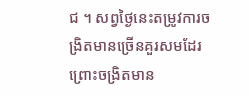ជ ។ សព្វថ្ងៃនេះតម្រូវការចង្រិតមានច្រើនគួរសមដែរ ព្រោះចង្រិតមាន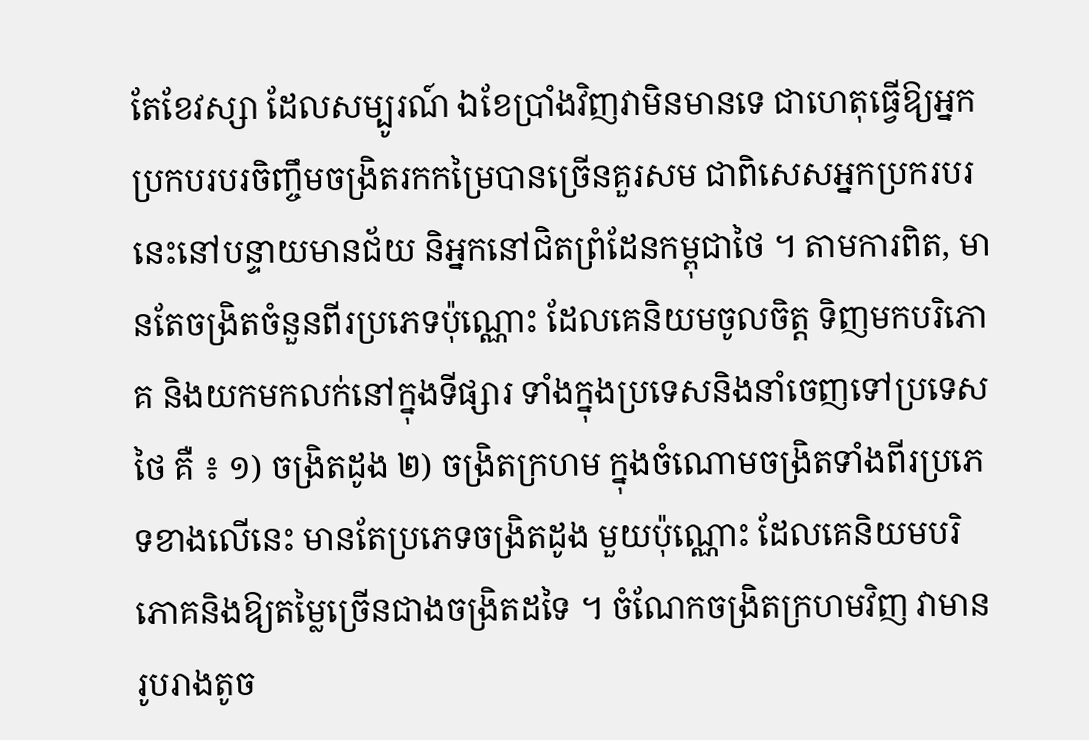តែខែវស្សា ដែលសម្បូរណ៍ ឯខែប្រាំងវិញវាមិនមានទេ ជាហេតុធ្វើឱ្យអ្នកប្រកបរបរចិញ្ចឹមចង្រិតរកកម្រៃបានច្រើនគួរសម ជាពិសេសអ្នកប្រករបរនេះនៅបន្ទាយមានជ័យ និអ្នកនៅជិតព្រំដែនកម្ពុជាថៃ ។ តាមការពិត, មានតែចង្រិតចំនួនពីរប្រភេទប៉ុណ្ណោះ ដែលគេនិយមចូលចិត្ដ ទិញមកបរិភោគ និងយកមកលក់នៅក្នុងទីផ្សារ ទាំងក្នុងប្រទេសនិងនាំចេញទៅប្រទេសថៃ គឺ ៖ ១) ចង្រិតដូង ២) ចង្រិតក្រហម ក្នុងចំណោមចង្រិតទាំងពីរប្រភេទខាងលើនេះ មានតែប្រភេទចង្រិតដូង មួយប៉ុណ្ណោះ ដែលគេនិយមបរិភោគនិងឱ្យតម្លៃច្រើនជាងចង្រិតដទៃ ។ ចំណែកចង្រិតក្រហមវិញ វាមានរូបរាងតូច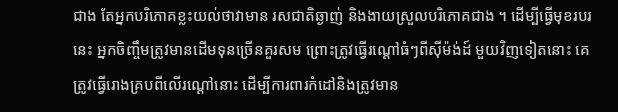ជាង តែអ្នកបរិភោគខ្លះយល់ថាវាមាន រសជាតិឆ្ងាញ់ និងងាយស្រួលបរិភោគជាង ។ ដើម្បីធ្វើមុខរបរនេះ អ្នកចិញ្ចឹមត្រូវមានដើមទុនច្រើនគួរសម ព្រោះត្រូវធ្វើរណ្ដៅធំៗពីស៊ីម៉ង់ដ៍ មួយវិញទៀតនោះ គេត្រូវធ្វើរោងគ្របពីលើរណ្ដៅនោះ ដើម្បីការពារកំដៅនិងត្រូវមាន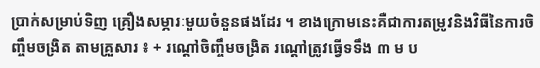ប្រាក់សម្រាប់ទិញ គ្រឿងសម្ភារៈមួយចំនួនផងដែរ ។ ខាងក្រោមនេះគឺជាការតម្រូវនិងវិធីនៃការចិញ្ចឹមចង្រិត តាមគ្រួសារ ៖ + រណ្ដៅចិញ្ចឹមចង្រិត រណ្ដៅត្រូវធ្វើទទឹង ៣ ម ប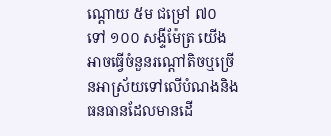ណ្ដោយ ៥ម ជម្រៅ ៧០ ទៅ ១០០ សង្ទីម៉ែត្រ យើងអាចធ្វើចំនួនរណ្ដៅតិចឬច្រើនអាស្រ័យទៅលើបំណងនិងធនធានដែលមានដើ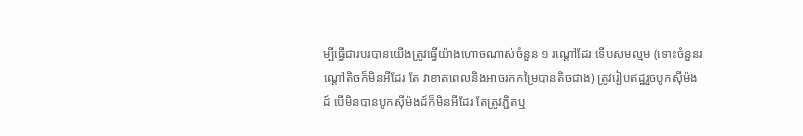ម្បីធ្វើជារបរបានយើងត្រូវធ្វើយ៉ាងហោចណាស់ចំនួន ១ រណ្ដៅដែរ ទើបសមល្មម (ទោះចំនួនរណ្ដៅតិចក៏មិនអីដែរ តែ វាខាតពេលនិងអាចរកកម្រៃបានតិចជាង) ត្រូវរៀបឥដ្ឋរួចបូកស៊ីម៉ងដ៍ បើមិនបានបូកស៊ីម៉ងដ៍ក៏មិនអីដែរ តែត្រូវភ្ជិតឬ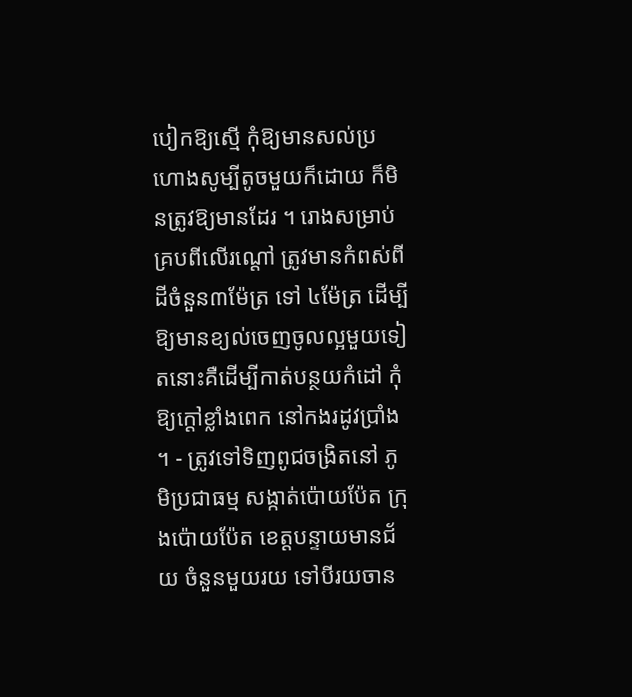បៀកឱ្យស្មើ កុំឱ្យមានសល់ប្រហោងសូម្បីតូចមួយក៏ដោយ ក៏មិនត្រូវឱ្យមានដែរ ។ រោងសម្រាប់គ្របពីលើរណ្ដៅ ត្រូវមានកំពស់ពីដីចំនួន៣ម៉ែត្រ ទៅ ៤ម៉ែត្រ ដើម្បីឱ្យមានខ្យល់ចេញចូលល្អមួយទៀតនោះគឺដើម្បីកាត់បន្ថយកំដៅ កុំឱ្យក្ដៅខ្លាំងពេក នៅកងរដូវប្រាំង ។ - ត្រូវទៅទិញពូជចង្រិតនៅ ភូមិប្រជាធម្ម សង្កាត់ប៉ោយប៉ែត ក្រុងប៉ោយប៉ែត ខេត្ដបន្ទាយមានជ័យ ចំនួនមួយរយ ទៅបីរយចាន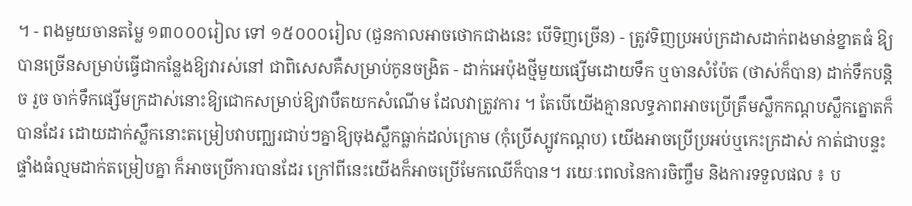។ - ពងមួយចានតម្លៃ ១៣០០០រៀល ទៅ ១៥០០០រៀល (ជួនកាលអាចថោកជាងនេះ បើទិញច្រើន) - ត្រូវទិញប្រអប់ក្រដាសដាក់ពងមាន់ខ្នាតធំ ឱ្យបានច្រើនសម្រាប់ធ្វើជាកន្លែងឱ្យវារស់នៅ ជាពិសេសគឺសម្រាប់កូនចង្រិត - ដាក់អេប៉ុងថ្មីមួយផ្សើមដោយទឹក ឬចានសំប៉ែត (ថាស់ក៏បាន) ដាក់ទឹកបន្ដិច រួច ចាក់ទឹកផ្សើមក្រដាស់នោះឱ្យជោកសម្រាប់ឱ្យវាបឺតយកសំណើម ដែលវាត្រូវការ ។ តែបើយើងគ្មានលទ្ធភាពអាចប្រើត្រឹមស្លឹកកណ្ដបស្លឹកត្នោតក៏បានដែរ ដោយដាក់ស្លឹកនោះតម្រៀបវាបញ្ឈរជាប់ៗគ្នាឱ្យចុងស្លឹកធ្លាក់ដល់ក្រោម (កុំប្រើស្បូវកណ្ដប) យើងអាចប្រើប្រអប់ឬកេះក្រដាស់ កាត់ជាបន្ទះផ្ទាំងធំល្មមដាក់តម្រៀបគ្នា ក៏អាចប្រើការបានដែរ ក្រៅពីនេះយើងក៏អាចប្រើមែកឈើក៏បាន។ រយេៈពេលនៃការចិញ្ចឹម និងការទទួលផល ៖ ប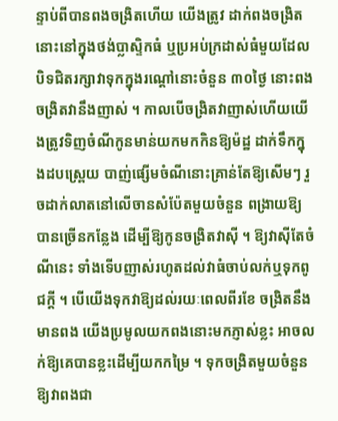ន្ទាប់ពីបានពងចង្រិតហើយ យើងត្រូវ ដាក់ពងចង្រិតនោះនៅក្នុងថង់ប្លាស្ទិកធំ ឬប្រអប់ក្រដាស់ធំមួយដែលបិទជិតរក្សាវាទុកក្នុងរណ្ដៅនោះចំនួន ៣០ថ្ងៃ នោះពងចង្រិតវានឹងញាស់ ។ កាលបើចង្រិតវាញាស់ហើយយើងត្រូវទិញចំណីកូនមាន់យកមកកិនឱ្យម៉ដ្ឋ ដាក់ទឹកក្នុងដបស្ព្រេយ បាញ់ផ្សើមចំណីនោះគ្រាន់តែឱ្យសើមៗ រួចដាក់លាតនៅលើចានសំប៉ែតមួយចំនួន ពង្រាយឱ្យបានច្រើនកន្លែង ដើម្បីឱ្យកូនចង្រិតវាស៊ី ។ ឱ្យវាស៊ីតែចំណីនេះ ទាំងទើបញាស់រហូតដល់វាធំចាប់លក់ឬទុកពូជក្ដី ។ បើយើងទុកវាឱ្យដល់រយៈពេលពីរខែ ចង្រិតនឹងមានពង យើងប្រមូលយកពងនោះមកភ្ញាស់ខ្លះ អាចលក់ឱ្យគេបានខ្លះដើម្បីយកកម្រៃ ។ ទុកចង្រិតមួយចំនួនឱ្យវាពងជា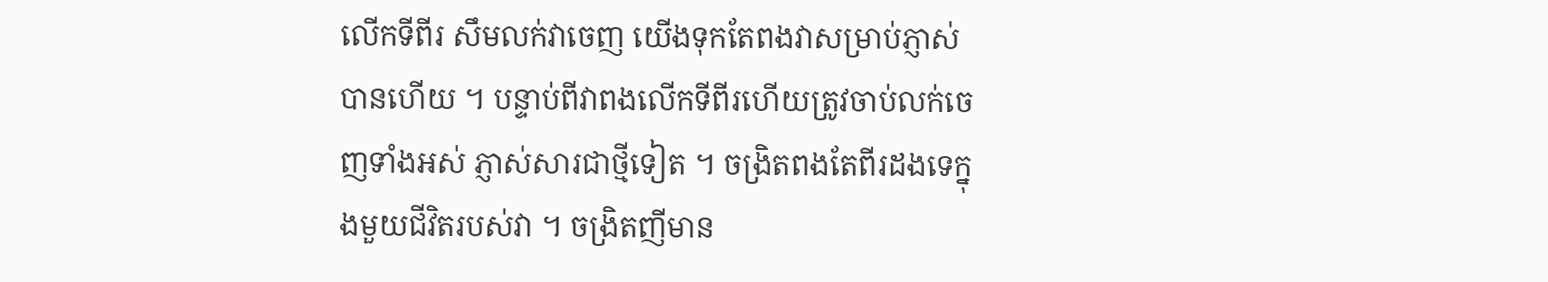លើកទីពីរ សឹមលក់វាចេញ យើងទុកតែពងវាសម្រាប់ភ្ញាស់បានហើយ ។ បន្ទាប់ពីវាពងលើកទីពីរហើយត្រូវចាប់លក់ចេញទាំងអស់ ភ្ញាស់សារជាថ្មីទៀត ។ ចង្រិតពងតែពីរដងទេក្នុងមួយជីវិតរបស់វា ។ ចង្រិតញីមាន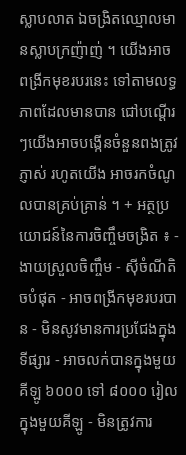ស្លាបលាត ឯចង្រិតឈ្មោលមានស្លាបក្រញ៉ាញ់ ។ យើងអាចពង្រីកមុខរបរនេះ ទៅតាមលទ្ធភាពដែលមានបាន ជៅបណ្ដើរៗយើងអាចបង្កើនចំនួនពងត្រូវភ្ញាស់ រហូតយើង អាចរកចំណូលបានគ្រប់គ្រាន់ ។ + អត្ថប្រយោជន៍នៃការចិញ្ចឹមចង្រិត ៖ - ងាយស្រួលចិញ្ចឹម - ស៊ីចំណីតិចបំផុត - អាចពង្រីកមុខរបរបាន - មិនសូវមានការប្រជែងក្នុងទីផ្សារ - អាចលក់បានក្នុងមួយគីឡូ ៦០០០ ទៅ ៨០០០ រៀលក្នុងមួយគីឡូ - មិនត្រូវការ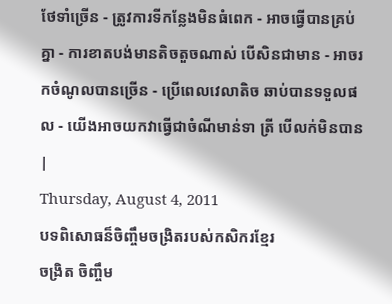ថែទាំច្រើន - ត្រូវការទីកន្លែងមិនធំពេក - អាចធ្វើបានគ្រប់គ្នា - ការខាតបង់មានតិចតួចណាស់ បើសិនជាមាន - អាចរកចំណូលបានច្រើន - ប្រើពេលវេលាតិច ឆាប់បានទទួលផល - យើងអាចយកវាធ្វើជាចំណីមាន់ទា ត្រី បើលក់មិនបាន |
Thursday, August 4, 2011
បទពិសោធន៏ចិញ្ចឹមចង្រិតរបស់កសិករខ្មែរ
ចង្រិត ចិញ្ចឹម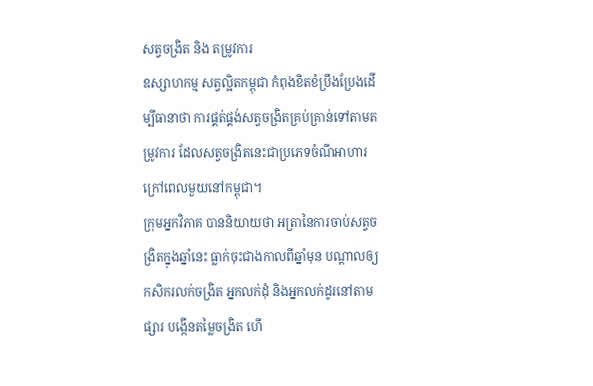សត្វចង្រិត និង តម្រូវការ
ឧស្សាហកម្ម សត្វល្អិតកម្ពុជា កំពុងខិតខំប្រឹងប្រែងដើម្បីធានាថា ការផ្គត់ផ្គង់សត្វចង្រិតគ្រប់គ្រាន់ទៅតាមតម្រូវការ ដែលសត្វចង្រិតនេះជាប្រភេទចំណីអាហារក្រៅពេលមួយនៅកម្ពុជា។
ក្រុមអ្នកវិភាគ បាននិយាយថា អត្រានៃការចាប់សត្វចង្រិតក្នុងឆ្នាំនេះ ធ្លាក់ចុះជាងកាលពីឆ្នាំមុន បណ្តាលឲ្យកសិករលក់ចង្រិត អ្នកលក់ដុំ និងអ្នកលក់ដូរនៅតាមផ្សារ បង្កើនតម្លៃចង្រិត ហើ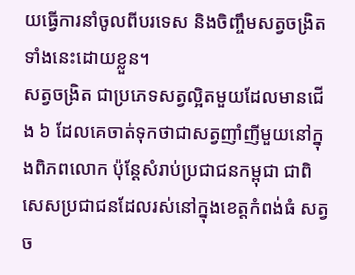យធ្វើការនាំចូលពីបរទេស និងចិញ្ចឹមសត្វចង្រិតទាំងនេះដោយខ្លួន។
សត្វចង្រិត ជាប្រភេទសត្វល្អិតមួយដែលមានជើង ៦ ដែលគេចាត់ទុកថាជាសត្វញាំញីមួយនៅក្នុងពិភពលោក ប៉ុន្តែសំរាប់ប្រជាជនកម្ពុជា ជាពិសេសប្រជាជនដែលរស់នៅក្នុងខេត្តកំពង់ធំ សត្វច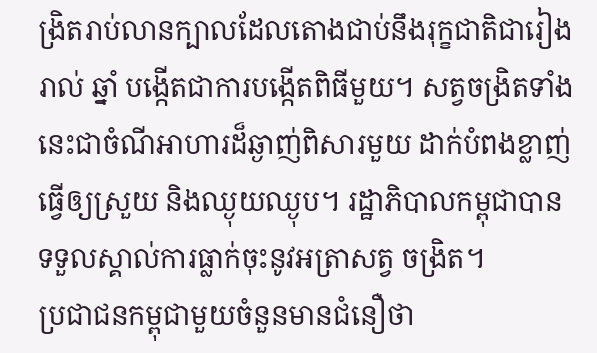ង្រិតរាប់លានក្បាលដែលតោងជាប់នឹងរុក្ខជាតិជារៀងរាល់ ឆ្នាំ បង្កើតជាការបង្កើតពិធីមួយ។ សត្វចង្រិតទាំងនេះជាចំណីអាហារដ៏ឆ្ងាញ់ពិសារមួយ ដាក់បំពងខ្លាញ់ធ្វើឲ្យស្រួយ និងឈ្ងុយឈ្ងុប។ រដ្ឋាភិបាលកម្ពុជាបានទទួលស្គាល់ការធ្លាក់ចុះនូវអត្រាសត្វ ចង្រិត។
ប្រជាជនកម្ពុជាមួយចំនួនមានជំនឿថា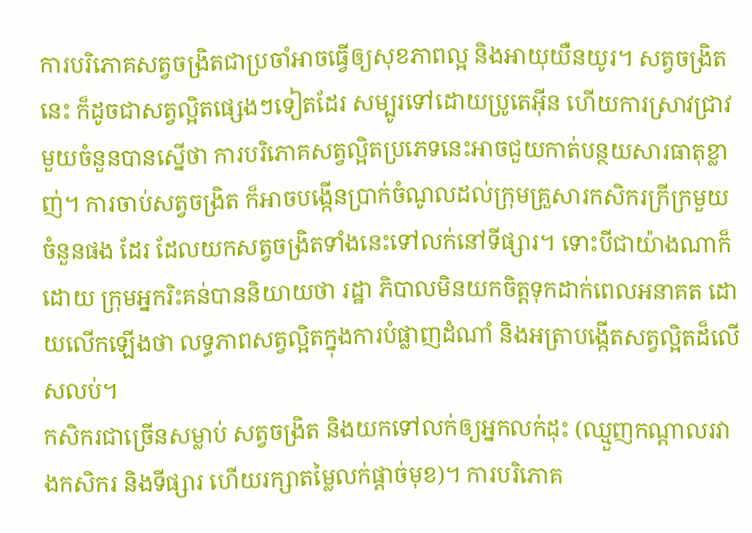ការបរិភោគសត្វចង្រិតជាប្រចាំអាចធ្វើឲ្យសុខភាពល្អ និងអាយុយឺនយូរ។ សត្វចង្រិតនេះ ក៏ដូចជាសត្វល្អិតផ្សេងៗទៀតដែរ សម្បូរទៅដោយប្រូតេអ៊ីន ហើយការស្រាវជ្រាវមួយចំនួនបានស្នើថា ការបរិភោគសត្វល្អិតប្រភេទនេះអាចជួយកាត់បន្ថយសារធាតុខ្លាញ់។ ការចាប់សត្វចង្រិត ក៏អាចបង្កើនប្រាក់ចំណូលដល់ក្រុមគ្រួសារកសិករក្រីក្រមួយចំនួនផង ដែរ ដែលយកសត្វចង្រិតទាំងនេះទៅលក់នៅទីផ្សារ។ ទោះបីជាយ៉ាងណាក៏ដោយ ក្រុមអ្នករិះគន់បាននិយាយថា រដ្ឋា ភិបាលមិនយកចិត្តទុកដាក់ពេលអនាគត ដោយលើកឡើងថា លទ្ធភាពសត្វល្អិតក្នុងការបំផ្លាញដំណាំ និងអត្រាបង្កើតសត្វល្អិតដ៏លើសលប់។
កសិករជាច្រើនសម្លាប់ សត្វចង្រិត និងយកទៅលក់ឲ្យអ្នកលក់ដុះ (ឈ្មួញកណ្តាលរវាងកសិករ និងទីផ្សារ ហើយរក្សាតម្លៃលក់ផ្តាច់មុខ)។ ការបរិភោគ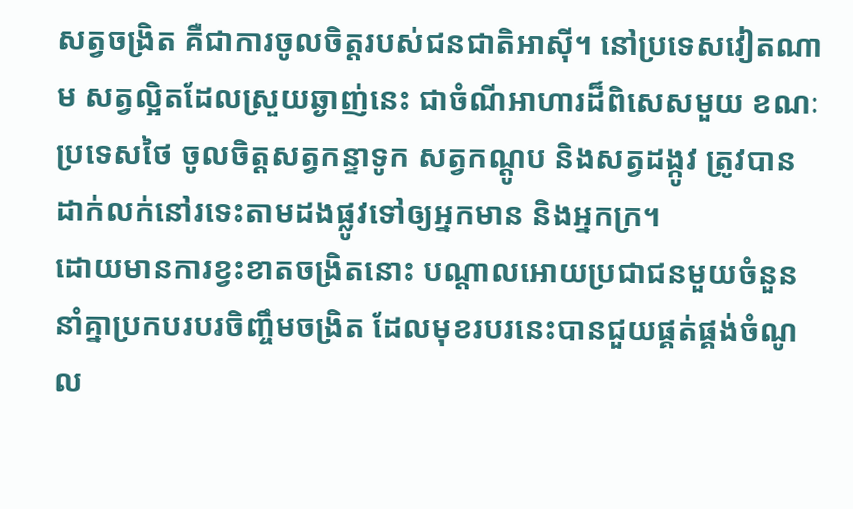សត្វចង្រិត គឺជាការចូលចិត្តរបស់ជនជាតិអាស៊ី។ នៅប្រទេសវៀតណាម សត្វល្អិតដែលស្រួយឆ្ងាញ់នេះ ជាចំណីអាហារដ៏ពិសេសមួយ ខណៈប្រទេសថៃ ចូលចិត្តសត្វកន្ទាទូក សត្វកណ្ដូប និងសត្វដង្កូវ ត្រូវបានដាក់លក់នៅរទេះតាមដងផ្លូវទៅឲ្យអ្នកមាន និងអ្នកក្រ។
ដោយមានការខ្វះខាតចង្រិតនោះ បណ្តាលអោយប្រជាជនមួយចំនួន នាំគ្នាប្រកបរបរចិញ្ចឹមចង្រិត ដែលមុខរបរនេះបានជួយផ្គត់ផ្គង់ចំណូល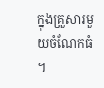ក្នុងគ្រួសារមួយចំណែកធំ ។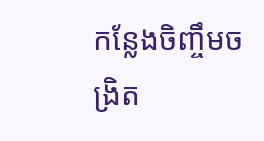កន្លែងចិញ្ចឹមចង្រិត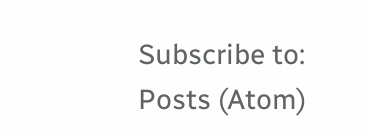Subscribe to:
Posts (Atom)